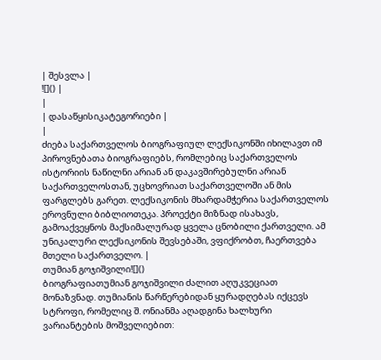| შესვლა |
![]() |
|
| დასაწყისიკატეგორიები |
|
ძიება საქართველოს ბიოგრაფიულ ლექსიკონში იხილავთ იმ პიროვნებათა ბიოგრაფიებს, რომლებიც საქართველოს ისტორიის ნაწილნი არიან ან დაკავშირებულნი არიან საქართველოსთან, უცხოვრიათ საქართველოში ან მის ფარგლებს გარეთ. ლექსიკონის მხარდამჭერია საქართველოს ეროვნული ბიბლიოთეკა. პროექტი მიზნად ისახავს, გამოაქვეყნოს მაქსიმალურად ყველა ცნობილი ქართველი. ამ უნიკალური ლექსიკონის შევსებაში, ვფიქრობთ, ჩაერთვება მთელი საქართველო. |
თუმიან გოჯიშვილი![]()
ბიოგრაფიათუმიან გოჯიშვილი ძალით აღუკვეციათ მონაზვნად. თუმიანის წარწერებიდან ყურადღებას იქცევს სტროფი, რომელიც შ. ონიანმა აღადგინა ხალხური ვარიანტების მოშველიებით: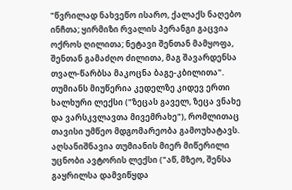"წვრილად ნახვეწო ისარო, ქალაქს ნაღებო ინჩთა; ყირმიზი რვალის პერანგი გაცვია ოქროს ღილითა; ნეტავი შენთან მამყოფა, შენთან გამაძღო ძილითა, მაგ შავარდენსა თვალ-წარბსა მაკოცნა ბაგე-კბილითა". თუმიანს მიუწერია კედელზე კიდევ ერთი ხალხური ლექსი ("ზეცას გაველ, ზეცა ვნახე და ვარსკვლავთა მივემრახე"), რომლითაც თავისი უმწეო მდგომარეობა გამოუხატავს. აღსანიშნავია თუმიანის მიერ მიწერილი უცნობი ავტორის ლექსი ("აწ, მზეო, შენსა გაყრილსა დამვიწყდა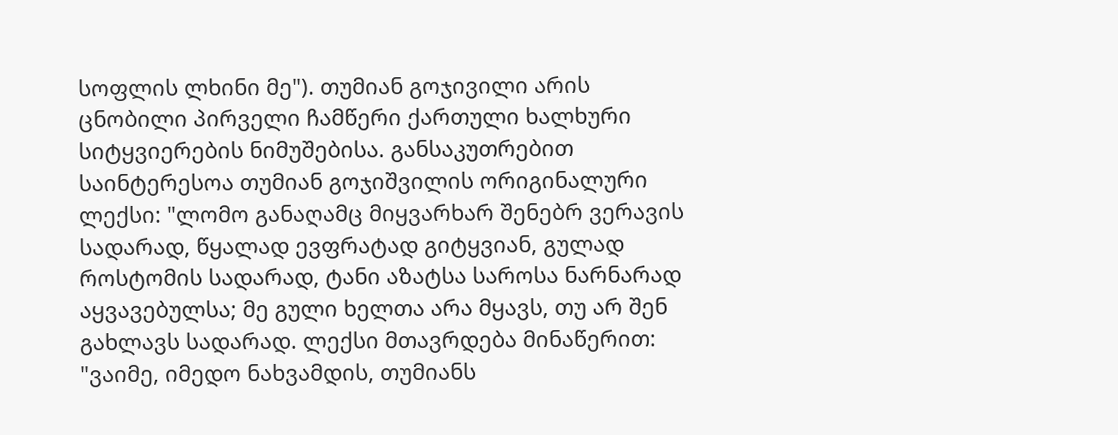სოფლის ლხინი მე"). თუმიან გოჯივილი არის ცნობილი პირველი ჩამწერი ქართული ხალხური სიტყვიერების ნიმუშებისა. განსაკუთრებით საინტერესოა თუმიან გოჯიშვილის ორიგინალური ლექსი: "ლომო განაღამც მიყვარხარ შენებრ ვერავის სადარად, წყალად ევფრატად გიტყვიან, გულად როსტომის სადარად, ტანი აზატსა საროსა ნარნარად აყვავებულსა; მე გული ხელთა არა მყავს, თუ არ შენ გახლავს სადარად. ლექსი მთავრდება მინაწერით: "ვაიმე, იმედო ნახვამდის, თუმიანს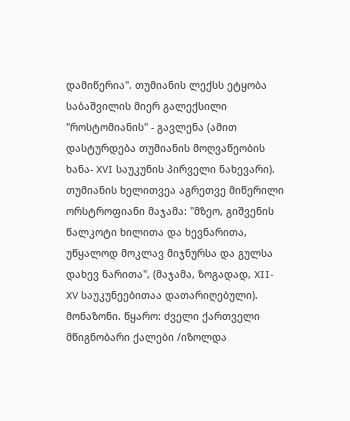დამიწერია". თუმიანის ლექსს ეტყობა საბაშვილის მიერ გალექსილი "როსტომიანის" - გავლენა (ამით დასტურდება თუმიანის მოღვაწეობის ხანა- XVI საუკუნის პირველი ნახევარი). თუმიანის ხელითვეა აგრეთვე მიწერილი ორსტროფიანი მაჯამა: "მზეო, გიშვენის წალკოტი ხილითა და ხევნარითა, უწყალოდ მოკლავ მიჯნურსა და გულსა დახევ ნარითა", (მაჯამა, ზოგადად, XII-XV საუკუნეებითაა დათარიღებული). მონაზონი. წყარო: ძველი ქართველი მწიგნობარი ქალები /იზოლდა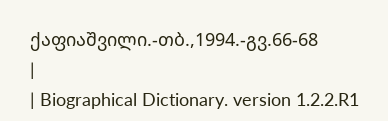ქაფიაშვილი.-თბ.,1994.-გვ.66-68
|
| Biographical Dictionary. version 1.2.2.R1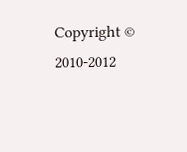Copyright © 2010-2012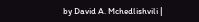by David A. Mchedlishvili |